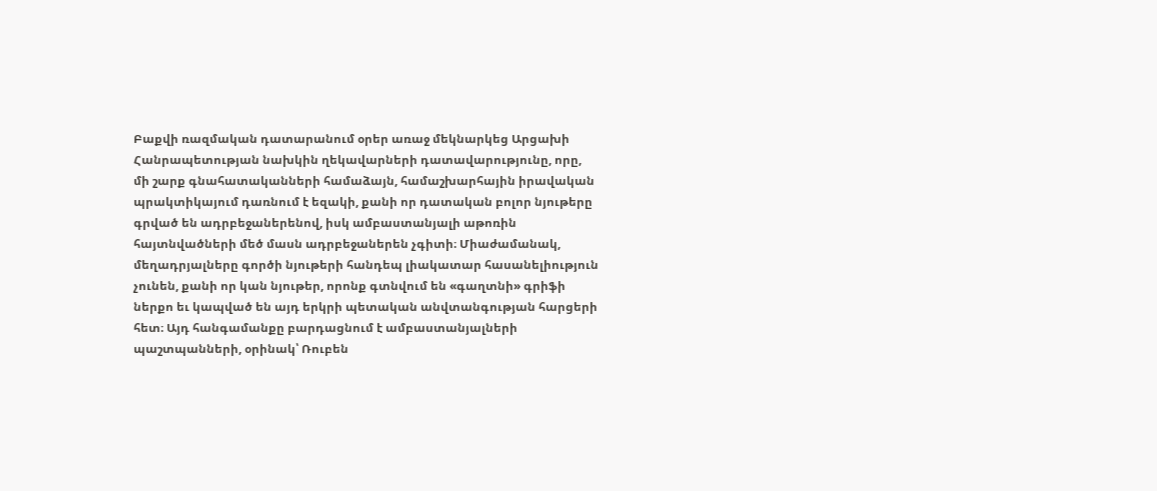Բաքվի ռազմական դատարանում օրեր առաջ մեկնարկեց Արցախի Հանրապետության նախկին ղեկավարների դատավարությունը, որը, մի շարք գնահատականների համաձայն, համաշխարհային իրավական պրակտիկայում դառնում է եզակի, քանի որ դատական բոլոր նյութերը գրված են ադրբեջաներենով, իսկ ամբաստանյալի աթոռին հայտնվածների մեծ մասն ադրբեջաներեն չգիտի։ Միաժամանակ, մեղադրյալները գործի նյութերի հանդեպ լիակատար հասանելիություն չունեն, քանի որ կան նյութեր, որոնք գտնվում են «գաղտնի» գրիֆի ներքո եւ կապված են այդ երկրի պետական անվտանգության հարցերի հետ։ Այդ հանգամանքը բարդացնում է ամբաստանյալների պաշտպանների, օրինակ՝ Ռուբեն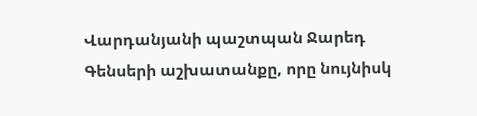Վարդանյանի պաշտպան Ջարեդ Գենսերի աշխատանքը, որը նույնիսկ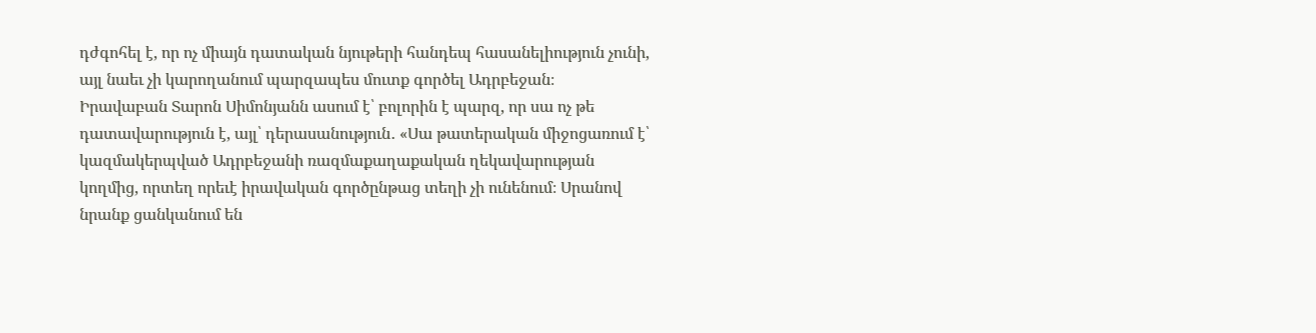դժգոհել է, որ ոչ միայն դատական նյութերի հանդեպ հասանելիություն չունի, այլ նաեւ չի կարողանում պարզապես մուտք գործել Ադրբեջան։
Իրավաբան Տարոն Սիմոնյանն ասում է՝ բոլորին է պարզ, որ սա ոչ թե դատավարություն է, այլ՝ դերասանություն․ «Սա թատերական միջոցառում է՝ կազմակերպված Ադրբեջանի ռազմաքաղաքական ղեկավարության կողմից, որտեղ որեւէ իրավական գործընթաց տեղի չի ունենում։ Սրանով նրանք ցանկանում են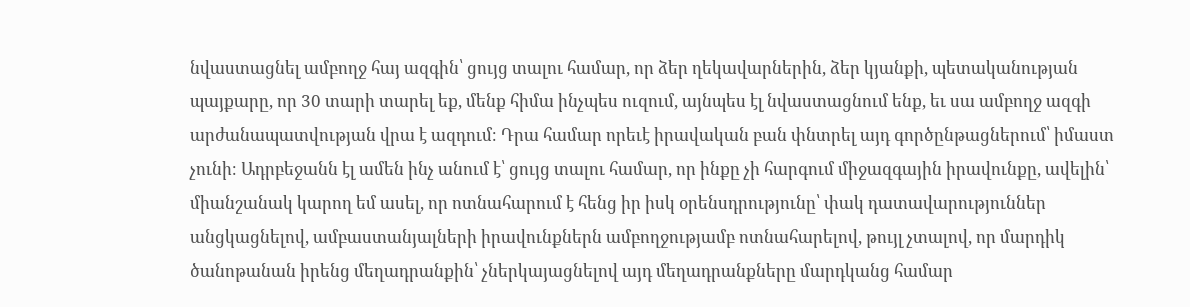նվաստացնել ամբողջ հայ ազգին՝ ցույց տալու համար, որ ձեր ղեկավարներին, ձեր կյանքի, պետականության պայքարը, որ 30 տարի տարել եք, մենք հիմա ինչպես ուզում, այնպես էլ նվաստացնում ենք, եւ սա ամբողջ ազգի արժանապատվության վրա է ազդում։ Դրա համար որեւէ իրավական բան փնտրել այդ գործընթացներում՝ իմաստ չունի։ Ադրբեջանն էլ ամեն ինչ անում է՝ ցույց տալու համար, որ ինքը չի հարգում միջազգային իրավունքը, ավելին՝ միանշանակ կարող եմ ասել, որ ոտնահարում է հենց իր իսկ օրենսդրությունը՝ փակ դատավարություններ անցկացնելով, ամբաստանյալների իրավունքներն ամբողջությամբ ոտնահարելով, թույլ չտալով, որ մարդիկ ծանոթանան իրենց մեղադրանքին՝ չներկայացնելով այդ մեղադրանքները մարդկանց համար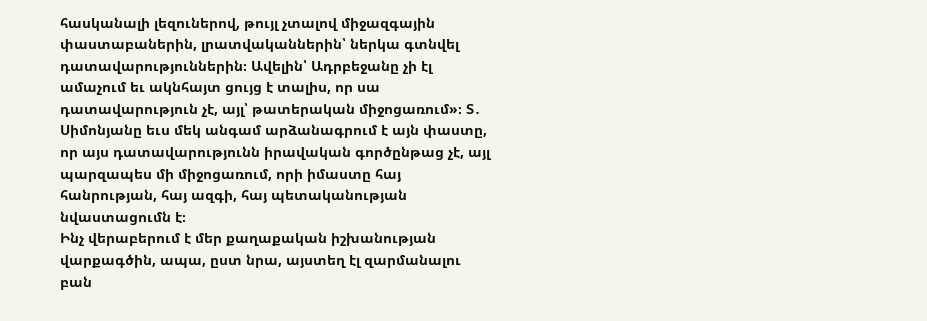հասկանալի լեզուներով, թույլ չտալով միջազգային փաստաբաներին, լրատվականներին՝ ներկա գտնվել դատավարություններին։ Ավելին՝ Ադրբեջանը չի էլ ամաչում եւ ակնհայտ ցույց է տալիս, որ սա դատավարություն չէ, այլ՝ թատերական միջոցառում»։ Տ․ Սիմոնյանը եւս մեկ անգամ արձանագրում է այն փաստը, որ այս դատավարությունն իրավական գործընթաց չէ, այլ պարզապես մի միջոցառում, որի իմաստը հայ հանրության, հայ ազգի, հայ պետականության նվաստացումն է։
Ինչ վերաբերում է մեր քաղաքական իշխանության վարքագծին, ապա, ըստ նրա, այստեղ էլ զարմանալու բան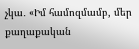չկա․ «Իմ համոզմամբ, մեր քաղաքական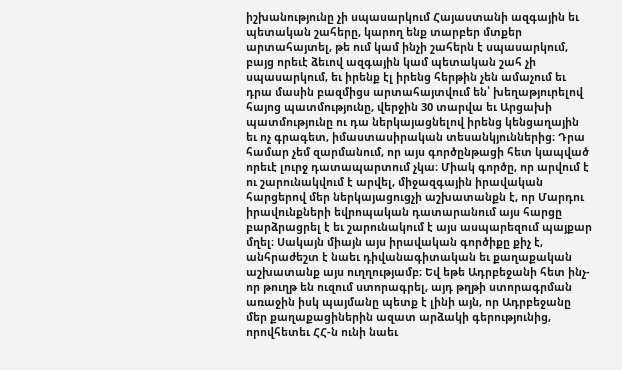իշխանությունը չի սպասարկում Հայաստանի ազգային եւ պետական շահերը, կարող ենք տարբեր մտքեր արտահայտել, թե ում կամ ինչի շահերն է սպասարկում, բայց որեւէ ձեւով ազգային կամ պետական շահ չի սպասարկում, եւ իրենք էլ իրենց հերթին չեն ամաչում եւ դրա մասին բազմիցս արտահայտվում են՝ խեղաթյուրելով հայոց պատմությունը, վերջին 30 տարվա եւ Արցախի պատմությունը ու դա ներկայացնելով իրենց կենցաղային եւ ոչ գրագետ, իմաստասիրական տեսանկյուններից։ Դրա համար չեմ զարմանում, որ այս գործընթացի հետ կապված որեւէ լուրջ դատապարտում չկա։ Միակ գործը, որ արվում է ու շարունակվում է արվել, միջազգային իրավական հարցերով մեր ներկայացուցչի աշխատանքն է, որ Մարդու իրավունքների եվրոպական դատարանում այս հարցը բարձրացրել է եւ շարունակում է այս ասպարեզում պայքար մղել։ Սակայն միայն այս իրավական գործիքը քիչ է, անհրաժեշտ է նաեւ դիվանագիտական եւ քաղաքական աշխատանք այս ուղղությամբ։ Եվ եթե Ադրբեջանի հետ ինչ-որ թուղթ են ուզում ստորագրել, այդ թղթի ստորագրման առաջին իսկ պայմանը պետք է լինի այն, որ Ադրբեջանը մեր քաղաքացիներին ազատ արձակի գերությունից, որովհետեւ ՀՀ-ն ունի նաեւ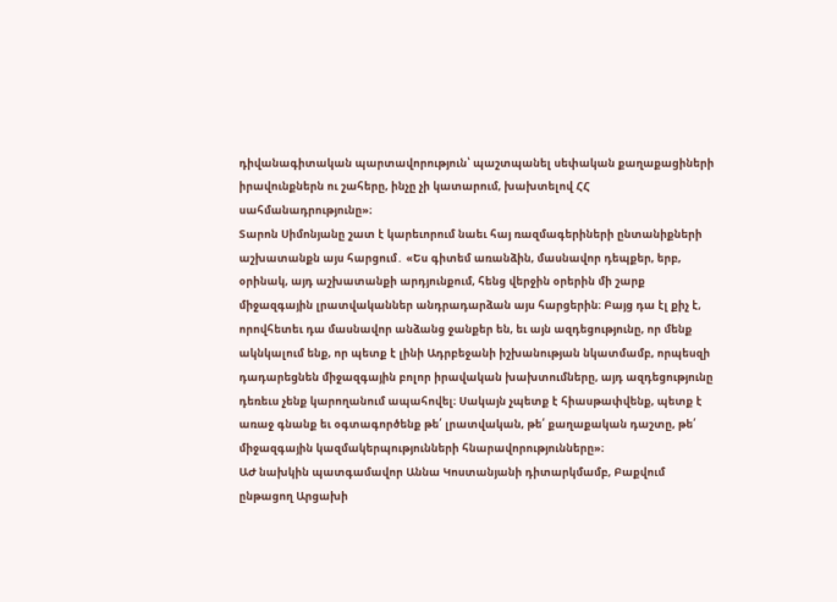դիվանագիտական պարտավորություն՝ պաշտպանել սեփական քաղաքացիների իրավունքներն ու շահերը, ինչը չի կատարում, խախտելով ՀՀ սահմանադրությունը»։
Տարոն Սիմոնյանը շատ է կարեւորում նաեւ հայ ռազմագերիների ընտանիքների աշխատանքն այս հարցում․ «Ես գիտեմ առանձին, մասնավոր դեպքեր, երբ, օրինակ, այդ աշխատանքի արդյունքում, հենց վերջին օրերին մի շարք միջազգային լրատվականներ անդրադարձան այս հարցերին։ Բայց դա էլ քիչ է, որովհետեւ դա մասնավոր անձանց ջանքեր են, եւ այն ազդեցությունը, որ մենք ակնկալում ենք, որ պետք է լինի Ադրբեջանի իշխանության նկատմամբ, որպեսզի դադարեցնեն միջազգային բոլոր իրավական խախտումները, այդ ազդեցությունը դեռեւս չենք կարողանում ապահովել։ Սակայն չպետք է հիասթափվենք, պետք է առաջ գնանք եւ օգտագործենք թե՛ լրատվական, թե՛ քաղաքական դաշտը, թե՛ միջազգային կազմակերպությունների հնարավորությունները»։
ԱԺ նախկին պատգամավոր Աննա Կոստանյանի դիտարկմամբ, Բաքվում ընթացող Արցախի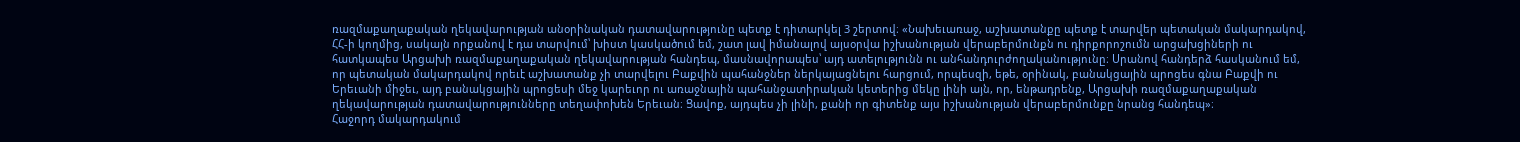ռազմաքաղաքական ղեկավարության անօրինական դատավարությունը պետք է դիտարկել 3 շերտով։ «Նախեւառաջ, աշխատանքը պետք է տարվեր պետական մակարդակով, ՀՀ-ի կողմից, սակայն որքանով է դա տարվում՝ խիստ կասկածում եմ, շատ լավ իմանալով այսօրվա իշխանության վերաբերմունքն ու դիրքորոշումն արցախցիների ու հատկապես Արցախի ռազմաքաղաքական ղեկավարության հանդեպ, մասնավորապես՝ այդ ատելությունն ու անհանդուրժողականությունը։ Սրանով հանդերձ հասկանում եմ, որ պետական մակարդակով որեւէ աշխատանք չի տարվելու Բաքվին պահանջներ ներկայացնելու հարցում, որպեսզի, եթե, օրինակ, բանակցային պրոցես գնա Բաքվի ու Երեւանի միջեւ, այդ բանակցային պրոցեսի մեջ կարեւոր ու առաջնային պահանջատիրական կետերից մեկը լինի այն, որ, ենթադրենք, Արցախի ռազմաքաղաքական ղեկավարության դատավարությունները տեղափոխեն Երեւան։ Ցավոք, այդպես չի լինի, քանի որ գիտենք այս իշխանության վերաբերմունքը նրանց հանդեպ»։
Հաջորդ մակարդակում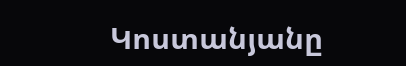Կոստանյանը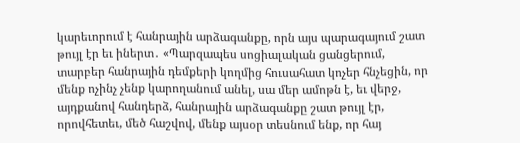կարեւորում է հանրային արձագանքը, որն այս պարագայում շատ թույլ էր եւ իներտ․ «Պարզապես սոցիալական ցանցերում, տարբեր հանրային դեմքերի կողմից հուսահատ կոչեր հնչեցին, որ մենք ոչինչ չենք կարողանում անել, սա մեր ամոթն է, եւ վերջ, այդքանով հանդերձ, հանրային արձագանքը շատ թույլ էր, որովհետեւ, մեծ հաշվով, մենք այսօր տեսնում ենք, որ հայ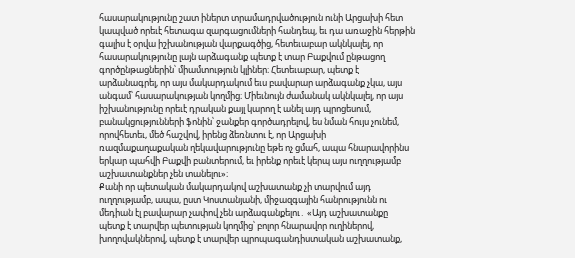հասարակությունը շատ իներտ տրամադրվածություն ունի Արցախի հետ կապված որեւէ հետագա զարգացումների հանդեպ, եւ դա առաջին հերթին գալիս է օրվա իշխանության վարքագծից, հետեւաբար ակնկալել, որ հասարակությունը լայն արձագանք պետք է տար Բաքվում ընթացող գործընթացներին՝ միամտություն կլիներ։ Հետեւաբար, պետք է արձանագրել, որ այս մակարդակում եւս բավարար արձագանք չկա, այս անգամ՝ հասարակության կողմից։ Միեւնույն ժամանակ ակնկալել, որ այս իշխանությունը որեւէ դրական քայլ կարող է անել այդ պրոցեսում, բանակցությունների ֆոնին՝ ջանքեր գործադրելով, ես նման հույս չունեմ, որովհետեւ, մեծ հաշվով, իրենց ձեռնտու է, որ Արցախի ռազմաքաղաքական ղեկավարությունը եթե ոչ ցմահ, ապա հնարավորինս երկար պահվի Բաքվի բանտերում, եւ իրենք որեւէ կերպ այս ուղղությամբ աշխատանքներ չեն տանելու»։
Քանի որ պետական մակարդակով աշխատանք չի տարվում այդ ուղղությամբ, ապա, ըստ Կոստանյանի, միջազգային հանրությունն ու մեդիան էլ բավարար չափով չեն արձագանքելու․ «Այդ աշխատանքը պետք է տարվեր պետության կողմից՝ բոլոր հնարավոր ուղիներով, խողովակներով, պետք է տարվեր պրոպագանդիստական աշխատանք,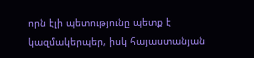որն էլի պետությունը պետք է կազմակերպեր, իսկ հայաստանյան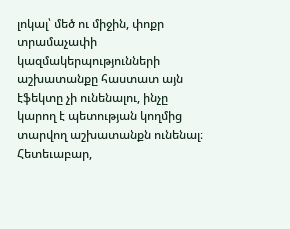լոկալ՝ մեծ ու միջին, փոքր տրամաչափի կազմակերպությունների աշխատանքը հաստատ այն էֆեկտը չի ունենալու, ինչը կարող է պետության կողմից տարվող աշխատանքն ունենալ։ Հետեւաբար,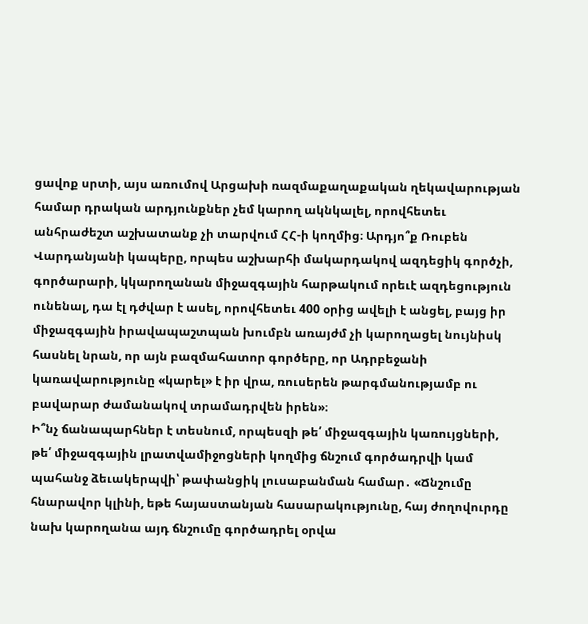ցավոք սրտի, այս առումով Արցախի ռազմաքաղաքական ղեկավարության համար դրական արդյունքներ չեմ կարող ակնկալել, որովհետեւ անհրաժեշտ աշխատանք չի տարվում ՀՀ-ի կողմից։ Արդյո՞ք Ռուբեն Վարդանյանի կապերը, որպես աշխարհի մակարդակով ազդեցիկ գործչի, գործարարի, կկարողանան միջազգային հարթակում որեւէ ազդեցություն ունենալ, դա էլ դժվար է ասել, որովհետեւ 400 օրից ավելի է անցել, բայց իր միջազգային իրավապաշտպան խումբն առայժմ չի կարողացել նույնիսկ հասնել նրան, որ այն բազմահատոր գործերը, որ Ադրբեջանի կառավարությունը «կարել» է իր վրա, ռուսերեն թարգմանությամբ ու բավարար ժամանակով տրամադրվեն իրեն»։
Ի՞նչ ճանապարհներ է տեսնում, որպեսզի թե՛ միջազգային կառույցների, թե՛ միջազգային լրատվամիջոցների կողմից ճնշում գործադրվի կամ պահանջ ձեւակերպվի՝ թափանցիկ լուսաբանման համար․ «Ճնշումը հնարավոր կլինի, եթե հայաստանյան հասարակությունը, հայ ժողովուրդը նախ կարողանա այդ ճնշումը գործադրել օրվա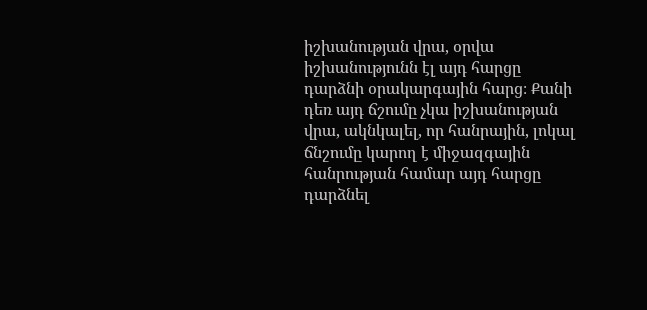իշխանության վրա, օրվա իշխանությունն էլ այդ հարցը դարձնի օրակարգային հարց։ Քանի դեռ այդ ճշումը չկա իշխանության վրա, ակնկալել, որ հանրային, լոկալ ճնշումը կարող է միջազգային հանրության համար այդ հարցը դարձնել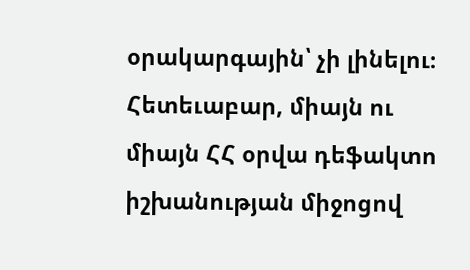օրակարգային՝ չի լինելու։ Հետեւաբար, միայն ու միայն ՀՀ օրվա դեֆակտո իշխանության միջոցով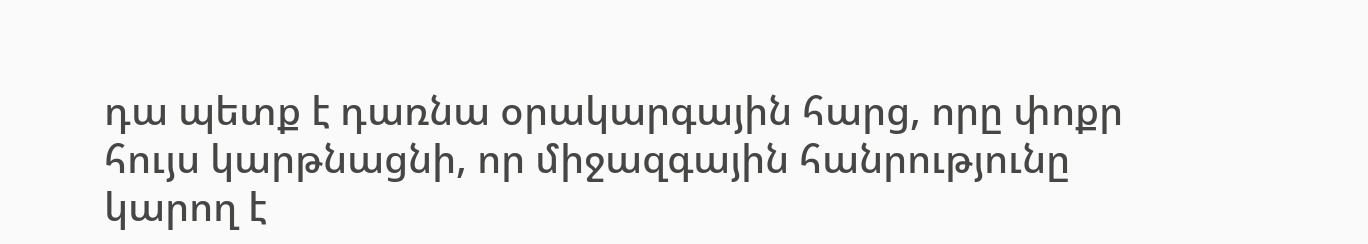դա պետք է դառնա օրակարգային հարց, որը փոքր հույս կարթնացնի, որ միջազգային հանրությունը կարող է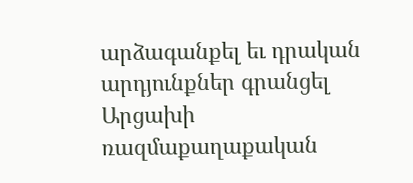արձագանքել եւ դրական արդյունքներ գրանցել Արցախի ռազմաքաղաքական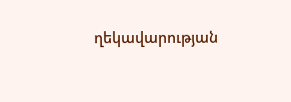ղեկավարության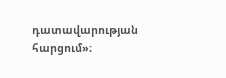դատավարության հարցում»։